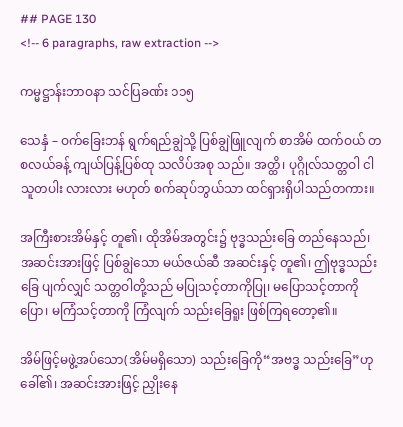## PAGE 130
<!-- 6 paragraphs, raw extraction -->

ကမ္မဋ္ဌာန်းဘာဝနာ သင်ပြခဏ်း ၁၁၅

သေနှံ – ဝက်ခြေးဘန် ရွက်ရည်ချွဲသို့ ပြစ်ချွဲဖြူလျက် စာအိမ် ထက်ဝယ် တစလယ်ခန့် ကျယ်ပြန့်ပြစ်ထု သလိပ်အစု သည်။ အတ္ထိ၊ ပုဂ္ဂိုလ်သတ္တဝါ ငါသူတပါး လားလား မဟုတ် စက်ဆုပ်ဘွယ်သာ ထင်ရှားရှိပါသည်တကား။

အကြီးစားအိမ်နှင့် တူ၏၊ ထိုအိမ်အတွင်း၌ ဗုဒ္ဓသည်းခြေ တည်နေသည်၊ အဆင်းအားဖြင့် ပြစ်ချွဲသော မယ်ဇယ်ဆီ အဆင်းနှင့် တူ၏၊ ဤဗုဒ္ဓသည်းခြေ ပျက်လျှင် သတ္တဝါတို့သည် မပြုသင့်တာကိုပြု၊ မပြောသင့်တာကိုပြော၊ မကြံသင့်တာကို ကြံလျက် သည်းခြေရူး ဖြစ်ကြရတော့၏။

အိမ်ဖြင့်မဖွဲ့အပ်သော(အိမ်မရှိသော) သည်းခြေကို“အဗဒ္ဓ သည်းခြေ”ဟု ခေါ်၏၊ အဆင်းအားဖြင့် ညှိုးနေ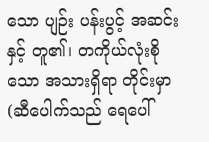သော ပျဉ်း ပန်းပွင့် အဆင်းနှင့် တူ၏၊ တကိုယ်လုံးစိုသော အသားရှိရာ တိုင်းမှာ(ဆီပေါက်သည် ရေပေါ်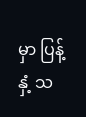မှာ ပြန့်နှံ့ သ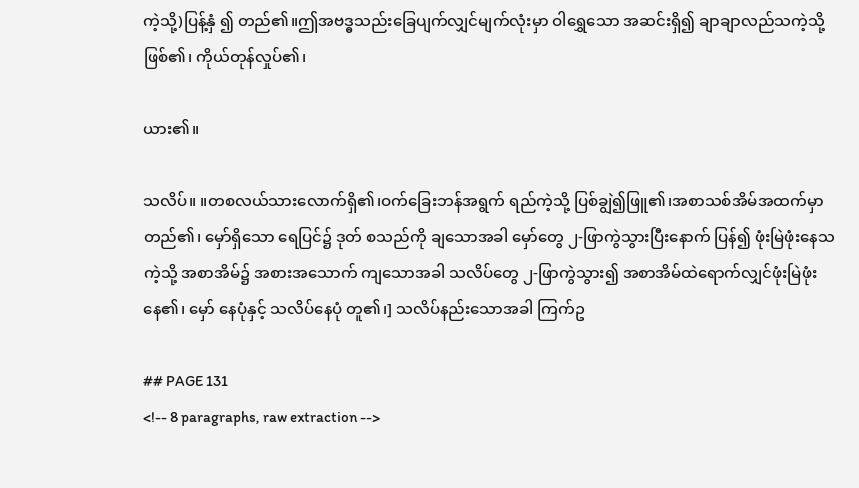ကဲ့သို့)ပြန့်နှံ ၍ တည်၏။ဤအဗဒ္ဓသည်းခြေပျက်လျှင်မျက်လုံးမှာ ဝါရွှေသော အဆင်းရှိ၍ ချာချာလည်သကဲ့သို့ ဖြစ်၏၊ ကိုယ်တုန်လှုပ်၏၊

ယား၏။

သလိပ်။ ။တစလယ်သားလောက်ရှိ၏၊ဝက်ခြေးဘန်အရွက် ရည်ကဲ့သို့ ပြစ်ချွဲ၍ဖြူ၏၊အစာသစ်အိမ်အထက်မှာ တည်၏၊ မှော်ရှိသော ရေပြင်၌ ဒုတ် စသည်ကို ချသောအခါ မှော်တွေ ၂-ဖြာကွဲသွားပြီးနောက် ပြန်၍ ဖုံးမြဲဖုံးနေသကဲ့သို့ အစာအိမ်၌ အစားအသောက် ကျသောအခါ သလိပ်တွေ ၂-ဖြာကွဲသွား၍ အစာအိမ်ထဲရောက်လျှင်ဖုံးမြဲဖုံးနေ၏၊ မှော် နေပုံနှင့် သလိပ်နေပုံ တူ၏၊] သလိပ်နည်းသောအခါ ကြက်ဥ

## PAGE 131
<!-- 8 paragraphs, raw extraction -->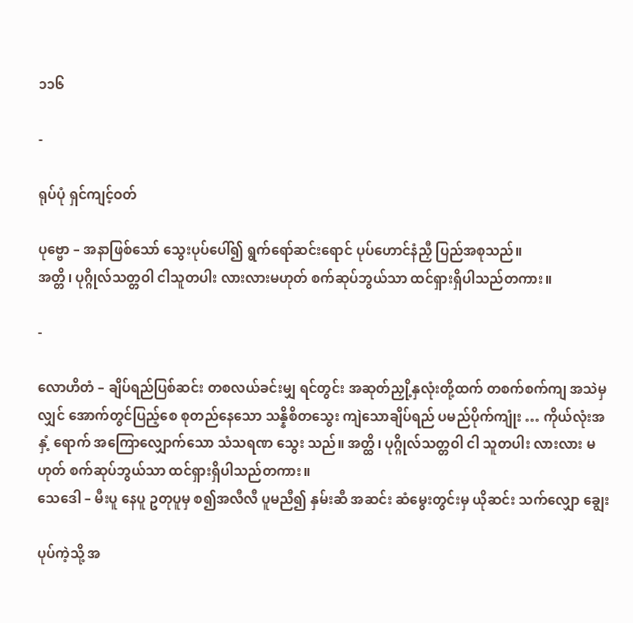၁၁၆

-

ရုပ်ပုံ ရှင်ကျင့်ဝတ်

ပုဗ္ဗော – အနာဖြစ်သော် သွေးပုပ်ပေါ်၍ ရွက်ရော်ဆင်းရောင် ပုပ်ဟောင်နံညှီ ပြည်အစုသည်။
အတ္တိ၊ ပုဂ္ဂိုလ်သတ္တဝါ ငါသူတပါး လားလားမဟုတ် စက်ဆုပ်ဘွယ်သာ ထင်ရှားရှိပါသည်တကား။

-

လောဟိတံ – ချိပ်ရည်ပြစ်ဆင်း တစလယ်ခင်းမျှ ရင်တွင်း အဆုတ်ညှို့နှလုံးတို့ထက် တစက်စက်ကျ အသဲမှလျှင် အောက်တွင်ပြည့်စေ စုတည်နေသော သန္နိစိတသွေး ကျဲသောချိပ်ရည် ပမည်ပိုက်ကျုံး … ကိုယ်လုံးအနှံ့ ရောက် အကြောလျှောက်သော သံသရဏ သွေး သည်။ အတ္ထိ၊ ပုဂ္ဂိုလ်သတ္တဝါ ငါ သူတပါး လားလား မဟုတ် စက်ဆုပ်ဘွယ်သာ ထင်ရှားရှိပါသည်တကား။
သေဒေါ – မီးပူ နေပူ ဥတုပူမှ စ၍အလီလီ ပူမညီ၍ နှမ်းဆီ အဆင်း ဆံမွေးတွင်းမှ ယိုဆင်း သက်လျှော ချွေး

ပုပ်ကဲ့သို့ အ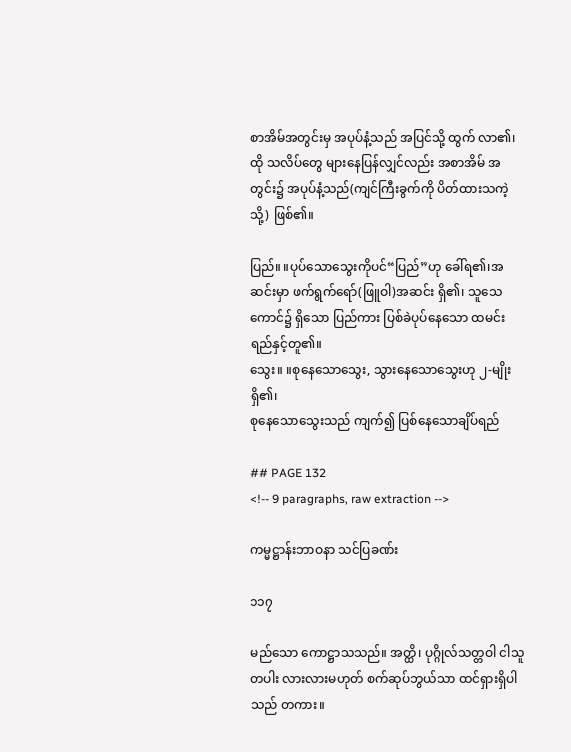စာအိမ်အတွင်းမှ အပုပ်နံ့သည် အပြင်သို့ ထွက် လာ၏၊ ထို သလိပ်တွေ များနေပြန်လျှင်လည်း အစာအိမ် အတွင်း၌ အပုပ်နံ့သည်(ကျင်ကြီးခွက်ကို ပိတ်ထားသကဲ့သို့) ဖြစ်၏။

ပြည်။ ။ပုပ်သောသွေးကိုပင်“ပြည်”ဟု ခေါ်ရ၏၊အဆင်းမှာ ဖက်ရွက်ရော်(ဖြူဝါ)အဆင်း ရှိ၏၊ သူသေကောင်၌ ရှိသော ပြည်ကား ပြစ်ခဲပုပ်နေသော ထမင်းရည်နှင့်တူ၏။
သွေး။ ။စုနေသောသွေး, သွားနေသောသွေးဟု ၂-မျိုး ရှိ၏၊
စုနေသောသွေးသည် ကျက်၍ ပြစ်နေသောချိပ်ရည်

## PAGE 132
<!-- 9 paragraphs, raw extraction -->

ကမ္မဋ္ဌာန်းဘာဝနာ သင်ပြခဏ်း

၁၁၇

မည်သော ကောဋ္ဌာသသည်။ အတ္ထိ၊ ပုဂ္ဂိုလ်သတ္တဝါ ငါသူတပါး လားလားမဟုတ် စက်ဆုပ်ဘွယ်သာ ထင်ရှားရှိပါသည် တကား။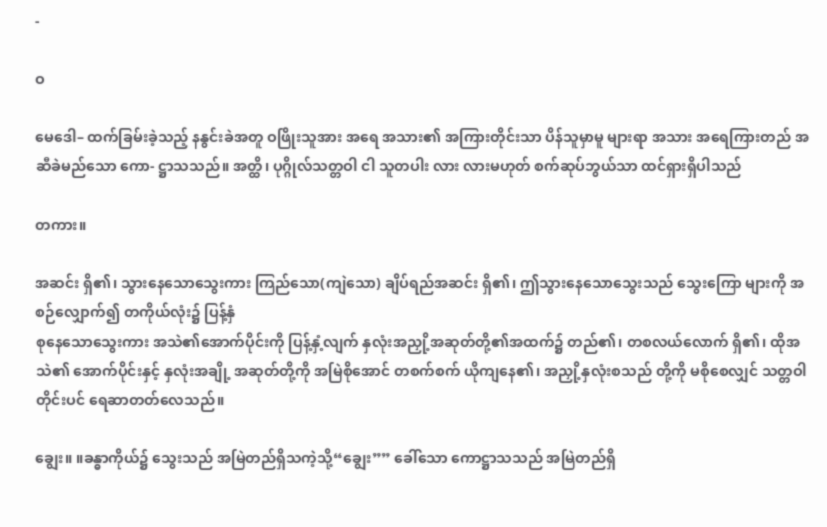-

ဝ

မေဒေါ– ထက်ခြမ်းခဲ့သည့် နနွင်းခဲအတူ ဝဖြိုးသူအား အရေ အသား၏ အကြားတိုင်းသာ ပိန်သူမှာမူ များရာ အသား အရေကြားတည် အဆီခဲမည်သော ကော- ဋ္ဌာသသည်။ အတ္ထိ၊ ပုဂ္ဂိုလ်သတ္တဝါ ငါ သူတပါး လား လားမဟုတ် စက်ဆုပ်ဘွယ်သာ ထင်ရှားရှိပါသည်

တကား။

အဆင်း ရှိ၏၊ သွားနေသောသွေးကား ကြည်သော(ကျဲသော) ချိပ်ရည်အဆင်း ရှိ၏၊ ဤသွားနေသောသွေးသည် သွေးကြော များကို အစဉ်လျှောက်၍ တကိုယ်လုံး၌ ပြန့်နှံ
စုနေသောသွေးကား အသဲ၏အောက်ပိုင်းကို ပြန့်နှံ့လျက် နှလုံးအညှို့အဆုတ်တို့၏အထက်၌ တည်၏၊ တစလယ်လောက် ရှိ၏၊ ထိုအသဲ၏ အောက်ပိုင်းနှင့် နှလုံးအချို့ အဆုတ်တို့ကို အမြဲစိုအောင် တစက်စက် ယိုကျနေ၏၊ အညှို့နှလုံးစသည် တို့ကို မစိုစေလျှင် သတ္တဝါတိုင်းပင် ရေဆာတတ်လေသည်။

ချွေး။ ။ခန္ဓာကိုယ်၌ သွေးသည် အမြဲတည်ရှိသကဲ့သို့“ချွေး”” ခေါ်သော ကောဋ္ဌာသသည် အမြဲတည်ရှိ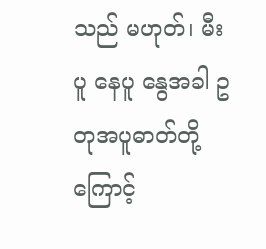သည် မဟုတ်၊ မီးပူ နေပူ နွေအခါ ဥတုအပူဓာတ်တို့ကြောင့်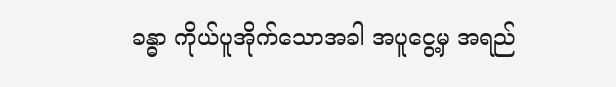ခန္ဓာ ကိုယ်ပူအိုက်သောအခါ အပူငွေ့မှ အရည်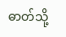ဓာတ်သို့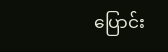ပြောင်း